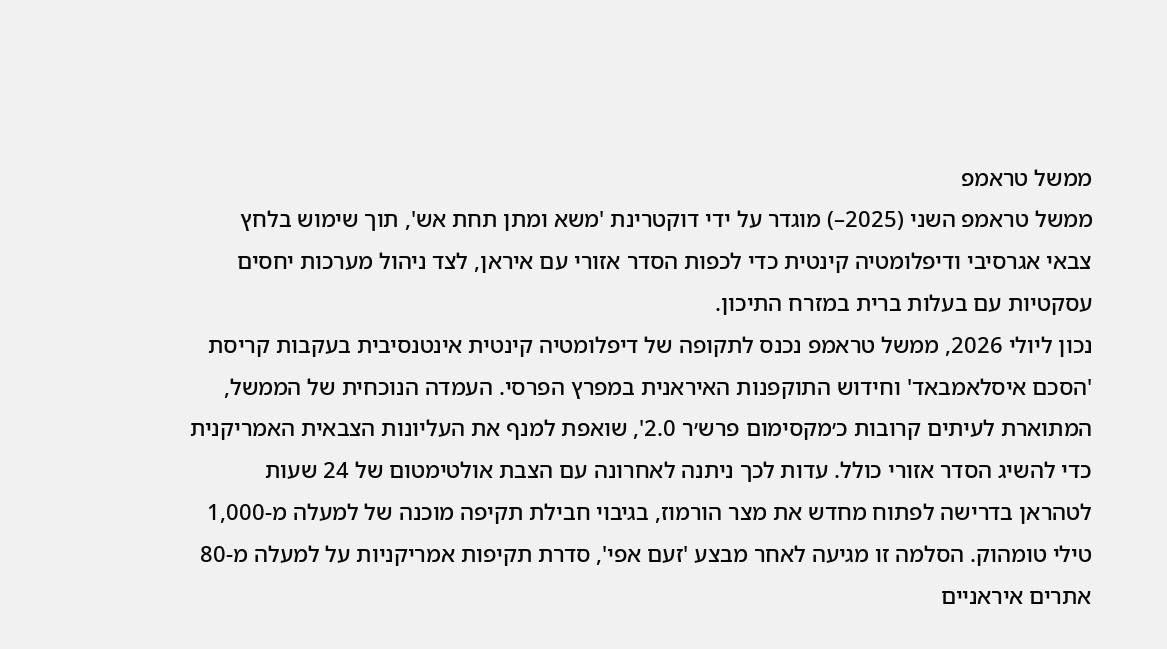ממשל טראמפ
ממשל טראמפ השני (2025–) מוגדר על ידי דוקטרינת 'משא ומתן תחת אש', תוך שימוש בלחץ צבאי אגרסיבי ודיפלומטיה קינטית כדי לכפות הסדר אזורי עם איראן, לצד ניהול מערכות יחסים עסקטיות עם בעלות ברית במזרח התיכון.
נכון ליולי 2026, ממשל טראמפ נכנס לתקופה של דיפלומטיה קינטית אינטנסיבית בעקבות קריסת 'הסכם איסלאמבאד' וחידוש התוקפנות האיראנית במפרץ הפרסי. העמדה הנוכחית של הממשל, המתוארת לעיתים קרובות כ׳מקסימום פרש׳ר 2.0', שואפת למנף את העליונות הצבאית האמריקנית כדי להשיג הסדר אזורי כולל. עדות לכך ניתנה לאחרונה עם הצבת אולטימטום של 24 שעות לטהראן בדרישה לפתוח מחדש את מצר הורמוז, בגיבוי חבילת תקיפה מוכנה של למעלה מ-1,000 טילי טומהוק. הסלמה זו מגיעה לאחר מבצע 'זעם אפי', סדרת תקיפות אמריקניות על למעלה מ-80 אתרים איראניים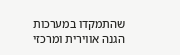שהתמקדו במערכות הגנה אווירית ומרכזי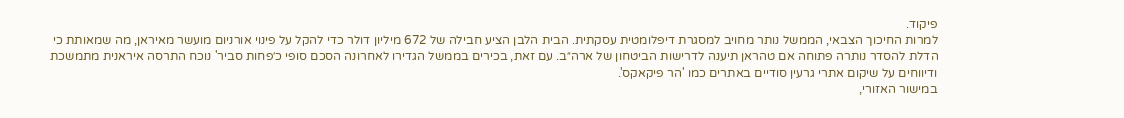פיקוד.
למרות החיכוך הצבאי, הממשל נותר מחויב למסגרת דיפלומטית עסקתית. הבית הלבן הציע חבילה של 672 מיליון דולר כדי להקל על פינוי אורניום מועשר מאיראן, מה שמאותת כי הדלת להסדר נותרה פתוחה אם טהראן תיענה לדרישות הביטחון של ארה״ב. עם זאת, בכירים בממשל הגדירו לאחרונה הסכם סופי כ׳פחות סביר' נוכח התרסה איראנית מתמשכת ודיווחים על שיקום אתרי גרעין סודיים באתרים כמו 'הר פיקאקס'.
במישור האזורי,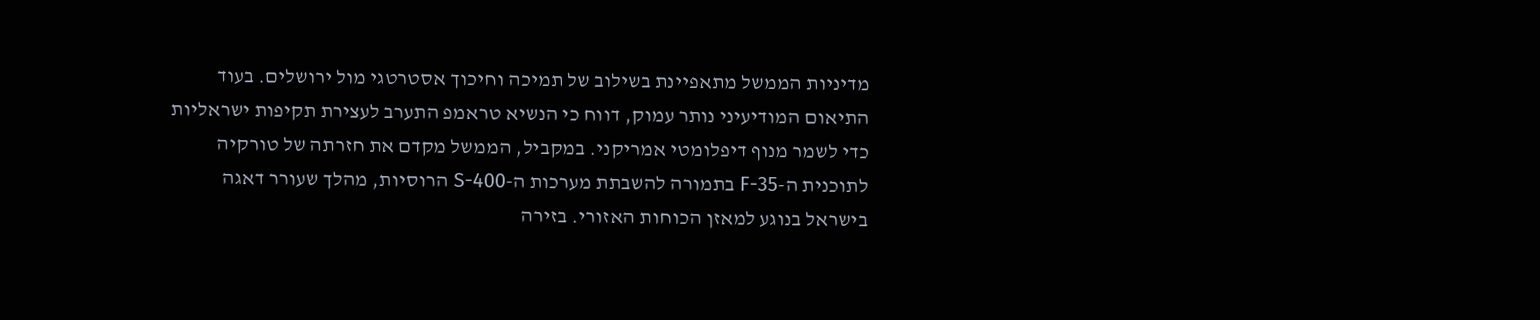מדיניות הממשל מתאפיינת בשילוב של תמיכה וחיכוך אסטרטגי מול ירושלים. בעוד התיאום המודיעיני נותר עמוק, דווח כי הנשיא טראמפ התערב לעצירת תקיפות ישראליות כדי לשמר מנוף דיפלומטי אמריקני. במקביל, הממשל מקדם את חזרתה של טורקיה לתוכנית ה-F-35 בתמורה להשבתת מערכות ה-S-400 הרוסיות, מהלך שעורר דאגה בישראל בנוגע למאזן הכוחות האזורי. בזירה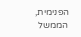הפנימית, הממשל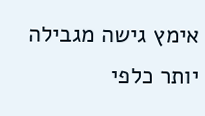אימץ גישה מגבילה יותר כלפי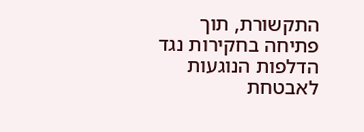התקשורת, תוך פתיחה בחקירות נגד הדלפות הנוגעות לאבטחת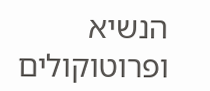הנשיא ופרוטוקולים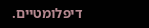דיפלומטיים.